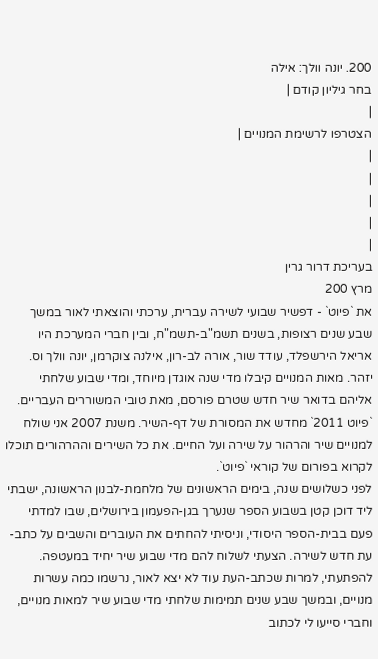200. יונה וולך: אילה
בחר גיליון קודם |
|
הצטרפו לרשימת המנויים |
|
|
|
|
|
בעריכת דרור גרין
מרץ 200
את `פיוט` - דפשיר שבועי לשירה עברית, ערכתי והוצאתי לאור במשך שבע שנים רצופות, בשנים תשמ"ב-תשמ"ח, ובין חברי המערכת היו אריאל הירשפלד, עודד שור, אורה לב-רון, אילנה צוקרמן, יונה וולך וס. יזהר. מאות המנויים קיבלו מדי שנה אוגדן מיוחד, ומדי שבוע שלחתי אליהם בדואר שיר חדש שטרם פורסם, מאת טובי המשוררים העבריים.
`פיוט 2011` מחדש את המסורת של דף-השיר. משנת 2007 אני שולח למנויים שיר והרהור על שירה ועל החיים. את כל השירים וההרהורים תוכלו לקרוא בפורום של קוראי `פיוט`.
לפני כשלושים שנה, בימים הראשונים של מלחמת-לבנון הראשונה, ישבתי ליד דוכן קטן בשבוע הספר שנערך בגן-הפעמון בירושלים, שבו למדתי פעם בבית-הספר היסודי, וניסיתי להחתים את העוברים והשבים על כתב-עת חדש לשירה. הצעתי לשלוח להם מדי שבוע שיר יחיד במעטפה. להפתעתי, למרות שכתב-העת עוד לא יצא לאור, נרשמו כמה עשרות מנויים, ובמשך שבע שנים תמימות שלחתי מדי שבוע שיר למאות מנויים, וחברי סייעו לי לכתוב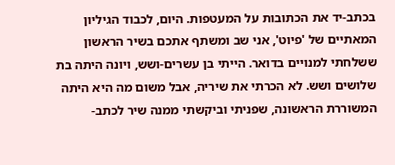בכתב-יד את הכתובות על המעטפות. היום, לכבוד הגיליון המאתיים של 'פיוט', אני שב ומשתף אתכם בשיר הראשון ששלחתי למנויים בדואר. הייתי בן עשרים-ושש, ויונה היתה בת שלושים ושש. לא הכרתי את שיריה, אבל משום מה היא היתה המשוררת הראשונה, שפניתי וביקשתי ממנה שיר לכתב-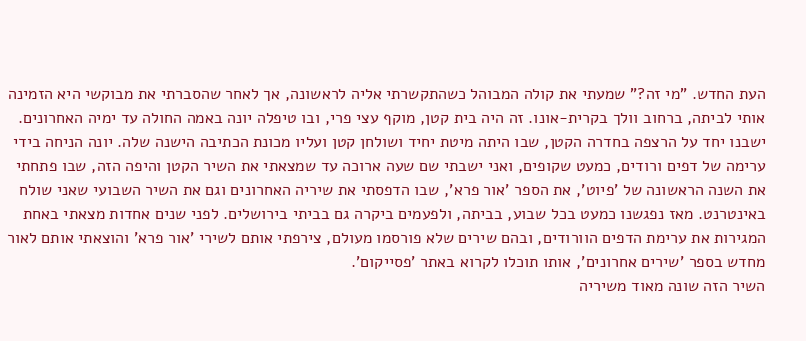העת החדש. "מי זה?" שמעתי את קולה המבוהל כשהתקשרתי אליה לראשונה, אך לאחר שהסברתי את מבוקשי היא הזמינה אותי לביתה, ברחוב וולך בקרית-אונו. זה היה בית קטן, מוקף עצי פרי, ובו טיפלה יונה באמה החולה עד ימיה האחרונים. ישבנו יחד על הרצפה בחדרה הקטן, שבו היתה מיטת יחיד ושולחן קטן ועליו מכונת הכתיבה הישנה שלה. יונה הניחה בידי ערימה של דפים ורודים, כמעט שקופים, ואני ישבתי שם שעה ארוכה עד שמצאתי את השיר הקטן והיפה הזה, שבו פתחתי את השנה הראשונה של 'פיוט', את הספר 'אור פרא', שבו הדפסתי את שיריה האחרונים וגם את השיר השבועי שאני שולח באינטרנט. מאז נפגשנו כמעט בכל שבוע, בביתה, ולפעמים ביקרה גם בביתי בירושלים. לפני שנים אחדות מצאתי באחת המגירות את ערימת הדפים הוורודים, ובהם שירים שלא פורסמו מעולם, צירפתי אותם לשירי 'אור פרא' והוצאתי אותם לאור מחדש בספר 'שירים אחרונים', אותו תוכלו לקרוא באתר 'פסייקום'.
השיר הזה שונה מאוד משיריה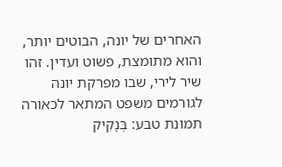האחרים של יונה, הבוטים יותר, והוא מתומצת, פשוט ועדין. זהו שיר לירי, שבו מפרקת יונה לגורמים משפט המתאר לכאורה תמונת טבע: בְּנָקִיק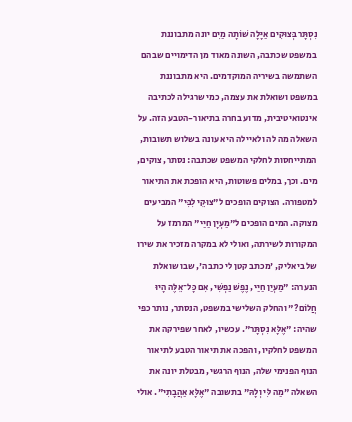נִסְתָּר בְּצוּקִים אַיָּלָה שׁוֹתָה מַיִם יונה מתבוננת במשפט שכתבה, השונה מאוד מן הדימויים שבהם השתמשה בשיריה המוקדמים. היא מתבוננת במשפט ושואלת את עצמה, כמי שרגילה לכתיבה אינטואיטיבית, מדוע בחרה בתיאור-הטבע הזה. על השאלה מה לה ולאיילה היא עונה בשלוש תשובות, המתייחסות לחלקי המשפט שכתבה: נסתר, צוקים, מים. וכך, במלים פשוטות, היא הופכת את התיאור למטפורה. הצוקים הופכים ל"צוּקֵי לִבִּי" המביעים מצוקה. המים הופכים ל"מַעְיָן חַיַּי" המרמז על המקורות לשירתה, ואולי לא במקרה מזכיר את שירו של ביאליק, 'מכתב קטן לי כתבה', שבו שואלת הנערה: "מַעְיַן חַיַּי, נֶפֶשׁ נַפְשִׁי, אִם כָּל־אֵלֶּה הָיוּ חֲלוֹם?" והחלק השלישי במשפט, הנסתר, נותר כפי שהיה: "אֶלָּא נִסְתָּר". עכשיו, לאחר שפירקה את המשפט לחלקיו, והפכה את תיאור הטבע לתיאור הנוף הפנימי שלה, הנוף הרגשי, מבטלת יונה את השאלה "מַה לִּי וְלָהּ" בתשובה "אֶלָּא אַהֲבָתִי". אולי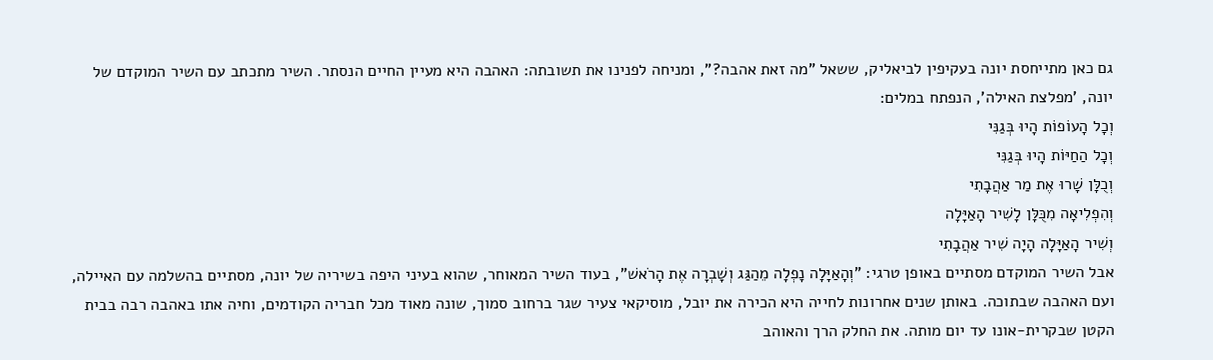גם כאן מתייחסת יונה בעקיפין לביאליק, ששאל "מה זאת אהבה?", ומניחה לפנינו את תשובתה: האהבה היא מעיין החיים הנסתר. השיר מתכתב עם השיר המוקדם של יונה, 'מפלצת האילה', הנפתח במלים:
וְכָל הָעוֹפוֹת הָיוּ בְּגַנִּי
וְכָל הַחַיּוֹת הָיוּ בְּגַנִּי
וְכֻלָּן שָׁרוּ אֶת מַר אַהֲבָתִי
וְהִפְלִיאָה מִכֻּלָּן לָשִׁיר הָאַיָּלָה
וְשִׁיר הָאַיָּלָה הָיָה שִׁיר אַהֲבָתִי
אבל השיר המוקדם מסתיים באופן טרגי: "וְהָאַיָּלָה נָפְלָה מֵהַגַּג וְשָׁבְרָה אֶת הָרֹאשׁ", בעוד השיר המאוחר, שהוא בעיני היפה בשיריה של יונה, מסתיים בהשלמה עם האיילה, ועם האהבה שבתוכה. באותן שנים אחרונות לחייה היא הכירה את יובל, מוסיקאי צעיר שגר ברחוב סמוך, שונה מאוד מכל חבריה הקודמים, וחיה אתו באהבה רבה בבית הקטן שבקרית-אונו עד יום מותה. את החלק הרך והאוהב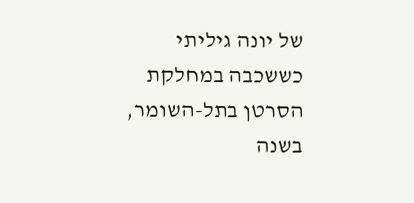של יונה גיליתי כששכבה במחלקת הסרטן בתל-השומר, בשנה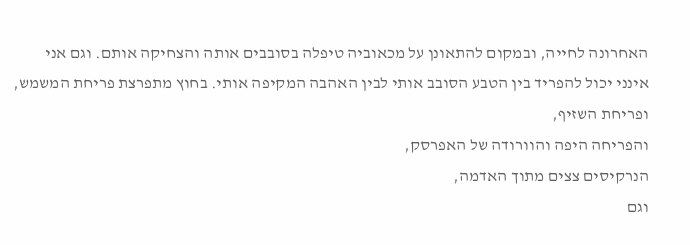האחרונה לחייה, ובמקום להתאונן על מכאוביה טיפלה בסובבים אותה והצחיקה אותם. וגם אני אינני יכול להפריד בין הטבע הסובב אותי לבין האהבה המקיפה אותי. בחוץ מתפרצת פריחת המשמש,
ופריחת השזיף,
והפריחה היפה והוורודה של האפרסק,
הנרקיסים צצים מתוך האדמה,
וגם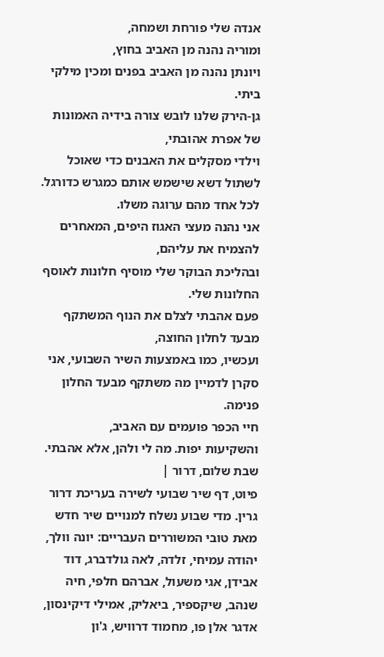אנדה שלי פורחת ושמחה,
ומוריה נהנה מן האביב בחוץ,
ויונתן נהנה מן האביב בפנים ומכין מילקי ביתי.
גן-הירק שלנו לובש צורה בידיה האמונות של אפרת אהובתי,
וילדי מסקלים את האבנים כדי שאוכל לשתול דשא שישמש אותם כמגרש כדורגל.
לכל אחד מהם ערוגה משלו.
אני נהנה מעצי האגוז היפים, המאחרים להצמיח את עליהם,
ובהליכת הבוקר שלי מוסיף חלונות לאוסף החלונות שלי.
פעם אהבתי לצלם את הנוף המשתקף מבעד לחלון החוצה,
ועכשיו, כמו באמצעות השיר השבועי, אני סקרן לדמיין מה משתקף מבעד החלון פנימה.
חיי הכפר פועמים עם האביב,
והשקיעות יפות. מה לי ולהן, אלא אהבתי.
שבת שלום, דרור |
פיוט, דף שיר שבועי לשירה בעריכת דרור גרין. מדי שבוע נשלח למנויים שיר חדש מאת טובי המשוררים העבריים: יונה וולך, יהודה עמיחי, זלדה, לאה גולדברג, דוד אבידן, אגי משעול, אברהם חלפי, חיה שנהב, שיקספיר, ביאליק, אמילי דיקינסון, אדגר אלן פו, מחמוד דרוויש, ג'ון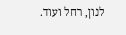לנון, רחל ועוד.